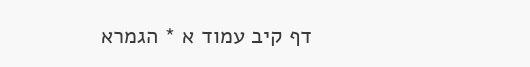דף קיב עמוד א * הגמרא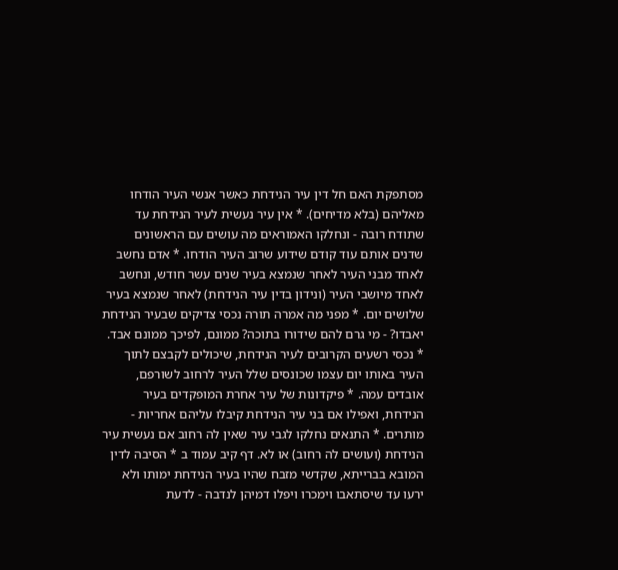מסתפקת האם חל דין עיר הנידחת כאשר אנשי העיר הודחו מאליהם (בלא מדיחים). * אין עיר נעשית לעיר הנידחת עד שתודח רובה - ונחלקו האמוראים מה עושים עם הראשונים שדנים אותם עוד קודם שידוע שרוב העיר הודחו. * אדם נחשב לאחד מבני העיר לאחר שנמצא בעיר שנים עשר חודש, ונחשב לאחד מיושבי העיר (ונידון בדין עיר הנידחת) לאחר שנמצא בעיר שלושים יום. * מפני מה אמרה תורה נכסי צדיקים שבעיר הנידחת יאבדו? - מי גרם להם שידורו בתוכה? ממונם, לפיכך ממונם אבד. * נכסי רשעים הקרובים לעיר הנידחת, שיכולים לקבצם לתוך העיר באותו יום עצמו שכונסים שלל העיר לרחוב לשורפם, אובדים עמה. * פיקדונות של עיר אחרת המופקדים בעיר הנידחת, ואפילו אם בני עיר הנידחת קיבלו עליהם אחריות - מותרים. * התנאים נחלקו לגבי עיר שאין לה רחוב אם נעשית עיר הנידחת (ועושים לה רחוב) או לא. דף קיב עמוד ב * הסיבה לדין המובא בברייתא, שקדשי מזבח שהיו בעיר הנידחת ימותו ולא ירעו עד שיסתאבו וימכרו ויפלו דמיהן לנדבה - לדעת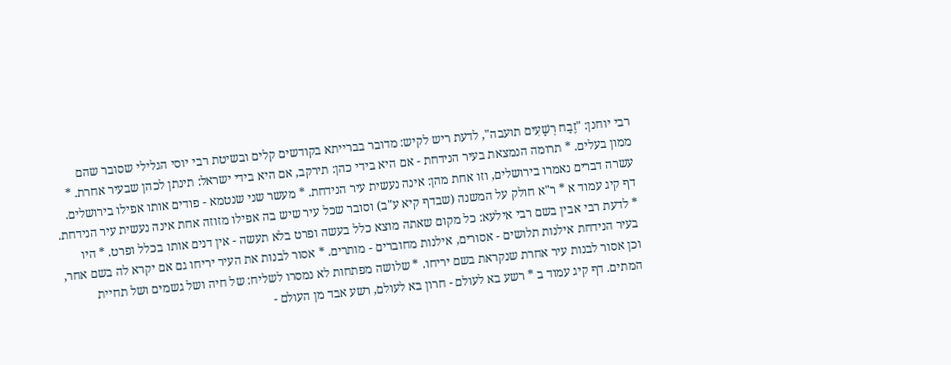רבי יוחנן: "זֶבַח רְשָׁעִים תועבה", לדעת ריש לקיש: מדובר בברייתא בקודשים קלים ובשיטת רבי יוסי הגלילי שסובר שהם ממון בעלים. * תרומה הנמצאת בעיר הנידחת - אם היא בידי כהן: תירקב, אם היא בידי ישראל: תינתן לכהן שבעיר אחרת. * עשרה דברים נאמרו בירושלים, וזו אחת מהן: אינה נעשית עיר הנידחת. * מעשר שני שנטמא - פודים אותו אפילו בירושלים.
דף קיג עמוד א * ר"א חולק על המשנה (שבדף קיא ע"ב) וסובר שכל עיר שיש בה אפילו מזוזה אחת אינה נעשית עיר הנידחת. * לדעת רבי אבין בשם רבי אילעא: כל מקום שאתה מוצא כלל בעשה ופרט בלא תעשה - אין דנים אותו בכלל ופרט. * היו בעיר הנידחת אילנות תלושים - אסורים, אילנות מחוברים - מותרים. * אסור לבנות את העיר יריחו גם אם יקרא לה בשם אחר, וכן אסור לבנות עיר אחרת שנקראת בשם יריחו. * שלושה מפתחות לא נמסרו לשליח: של חיה ושל גשמים ושל תחיית המתים. דף קיג עמוד ב * רשע בא לעולם - חרון בא לעולם, רשע אבד מן העולם -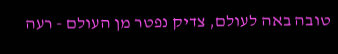טובה באה לעולם, צדיק נפטר מן העולם - רעה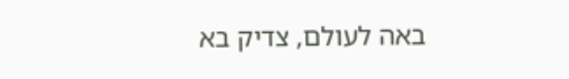באה לעולם, צדיק בא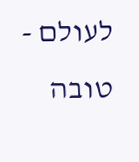לעולם - טובה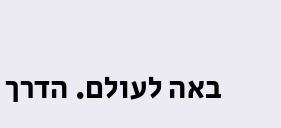באה לעולם. הדרך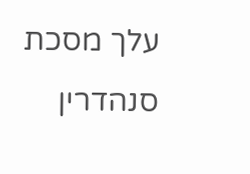עלך מסכת סנהדרין